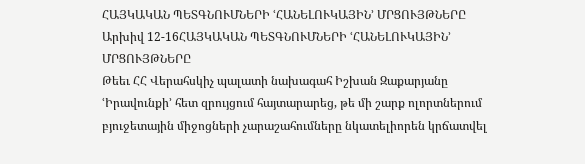ՀԱՅԿԱԿԱՆ ՊԵՏԳՆՈՒՄՆԵՐԻ ՙՀԱՆԵԼՈՒԿԱՅԻՆ՚ ՄՐՑՈՒՅԹՆԵՐԸ
Արխիվ 12-16ՀԱՅԿԱԿԱՆ ՊԵՏԳՆՈՒՄՆԵՐԻ ՙՀԱՆԵԼՈՒԿԱՅԻՆ՚ ՄՐՑՈՒՅԹՆԵՐԸ
Թեեւ ՀՀ Վերահսկիչ պալատի նախագահ Իշխան Զաքարյանը ՙԻրավունքի՚ հետ զրույցում հայտարարեց, թե մի շարք ոլորտներում բյուջետային միջոցների չարաշահումները նկատելիորեն կրճատվել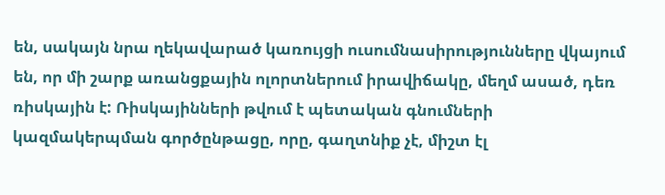են, սակայն նրա ղեկավարած կառույցի ուսումնասիրությունները վկայում են, որ մի շարք առանցքային ոլորտներում իրավիճակը, մեղմ ասած, դեռ ռիսկային է: Ռիսկայինների թվում է պետական գնումների կազմակերպման գործընթացը, որը, գաղտնիք չէ, միշտ էլ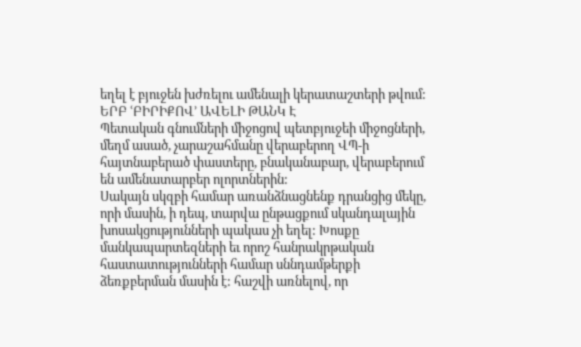եղել է բյուջեն խժռելու ամենալի կերատաշտերի թվում:
ԵՐԲ ՙԲԻՐԻՔՈՎ՚ ԱՎԵԼԻ ԹԱՆԿ Է
Պետական գնումների միջոցով պետբյուջեի միջոցների, մեղմ ասած, չարաշահմանը վերաբերող ՎՊ-ի հայտնաբերած փաստերը, բնականաբար, վերաբերում են ամենատարբեր ոլորտներին:
Սակայն սկզբի համար առանձնացնենք դրանցից մեկը, որի մասին, ի դեպ, տարվա ընթացքում սկանդալային խոսակցությունների պակաս չի եղել: Խոսքը մանկապարտեզների եւ որոշ հանրակրթական հաստատությունների համար սննդամթերքի ձեռքբերման մասին է: հաշվի առնելով, որ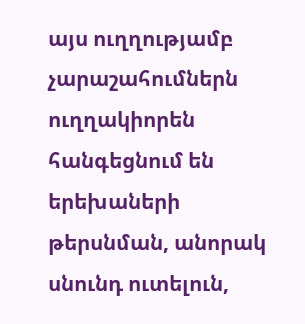այս ուղղությամբ չարաշահումներն ուղղակիորեն հանգեցնում են երեխաների թերսնման, անորակ սնունդ ուտելուն,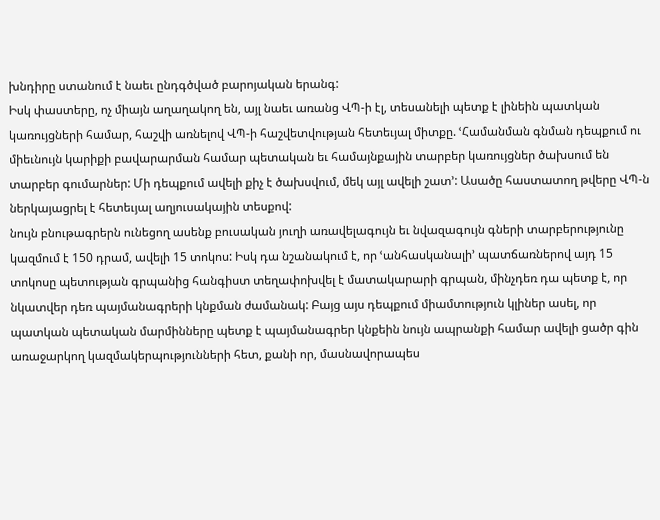խնդիրը ստանում է նաեւ ընդգծված բարոյական երանգ:
Իսկ փաստերը, ոչ միայն աղաղակող են, այլ նաեւ առանց ՎՊ-ի էլ, տեսանելի պետք է լինեին պատկան կառույցների համար, հաշվի առնելով ՎՊ-ի հաշվետվության հետեւյալ միտքը. ՙՀամանման գնման դեպքում ու միեւնույն կարիքի բավարարման համար պետական եւ համայնքային տարբեր կառույցներ ծախսում են տարբեր գումարներ: Մի դեպքում ավելի քիչ է ծախսվում, մեկ այլ ավելի շատ՚: Ասածը հաստատող թվերը ՎՊ-ն ներկայացրել է հետեւյալ աղյուսակային տեսքով:
նույն բնութագրերն ունեցող ասենք բուսական յուղի առավելագույն եւ նվազագույն գների տարբերությունը կազմում է 150 դրամ, ավելի 15 տոկոս: Իսկ դա նշանակում է, որ ՙանհասկանալի՚ պատճառներով այդ 15 տոկոսը պետության գրպանից հանգիստ տեղափոխվել է մատակարարի գրպան, մինչդեռ դա պետք է, որ նկատվեր դեռ պայմանագրերի կնքման ժամանակ: Բայց այս դեպքում միամտություն կլիներ ասել, որ պատկան պետական մարմինները պետք է պայմանագրեր կնքեին նույն ապրանքի համար ավելի ցածր գին առաջարկող կազմակերպությունների հետ, քանի որ, մասնավորապես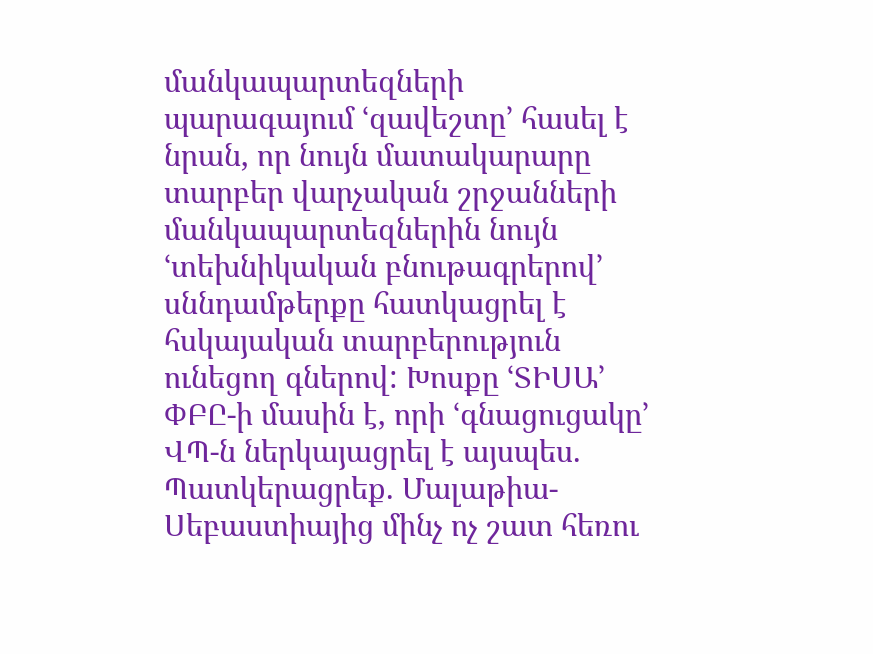մանկապարտեզների պարագայում ՙզավեշտը՚ հասել է նրան, որ նույն մատակարարը տարբեր վարչական շրջանների մանկապարտեզներին նույն ՙտեխնիկական բնութագրերով՚ սննդամթերքը հատկացրել է հսկայական տարբերություն ունեցող գներով: Խոսքը ՙՏԻՍԱ՚ ՓԲԸ-ի մասին է, որի ՙգնացուցակը՚ ՎՊ-ն ներկայացրել է այսպես.
Պատկերացրեք. Մալաթիա-Սեբաստիայից մինչ ոչ շատ հեռու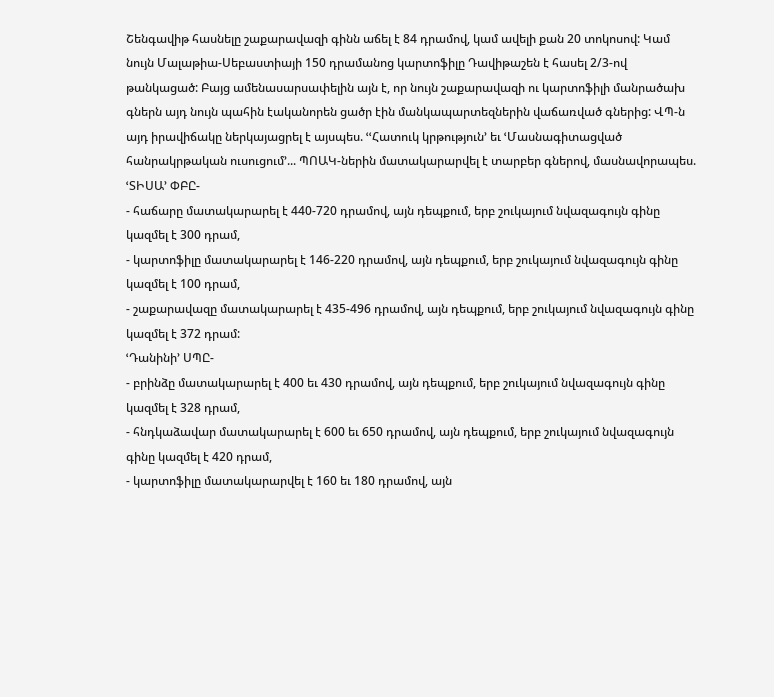Շենգավիթ հասնելը շաքարավազի գինն աճել է 84 դրամով, կամ ավելի քան 20 տոկոսով: Կամ նույն Մալաթիա-Սեբաստիայի 150 դրամանոց կարտոֆիլը Դավիթաշեն է հասել 2/3-ով թանկացած: Բայց ամենասարսափելին այն է, որ նույն շաքարավազի ու կարտոֆիլի մանրածախ գներն այդ նույն պահին էականորեն ցածր էին մանկապարտեզներին վաճառված գներից: ՎՊ-ն այդ իրավիճակը ներկայացրել է այսպես. ՙՙՀատուկ կրթություն՚ եւ ՙՄասնագիտացված հանրակրթական ուսուցում՚... ՊՈԱԿ-ներին մատակարարվել է տարբեր գներով, մասնավորապես.
ՙՏԻՍԱ՚ ՓԲԸ-
- հաճարը մատակարարել է 440-720 դրամով, այն դեպքում, երբ շուկայում նվազագույն գինը կազմել է 300 դրամ,
- կարտոֆիլը մատակարարել է 146-220 դրամով, այն դեպքում, երբ շուկայում նվազագույն գինը կազմել է 100 դրամ,
- շաքարավազը մատակարարել է 435-496 դրամով, այն դեպքում, երբ շուկայում նվազագույն գինը կազմել է 372 դրամ:
ՙԴանինի՚ ՍՊԸ-
- բրինձը մատակարարել է 400 եւ 430 դրամով, այն դեպքում, երբ շուկայում նվազագույն գինը կազմել է 328 դրամ,
- հնդկաձավար մատակարարել է 600 եւ 650 դրամով, այն դեպքում, երբ շուկայում նվազագույն գինը կազմել է 420 դրամ,
- կարտոֆիլը մատակարարվել է 160 եւ 180 դրամով, այն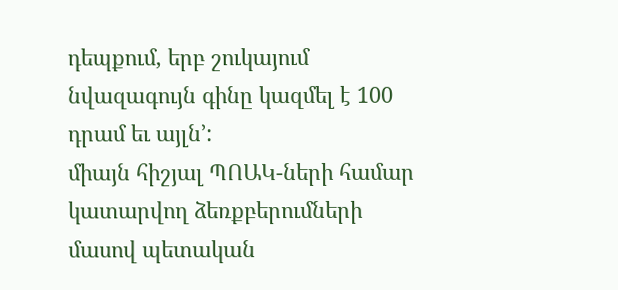դեպքում, երբ շուկայում նվազագույն գինը կազմել է 100 դրամ եւ այլն՚:
միայն հիշյալ ՊՈԱԿ-ների համար կատարվող ձեռքբերումների մասով պետական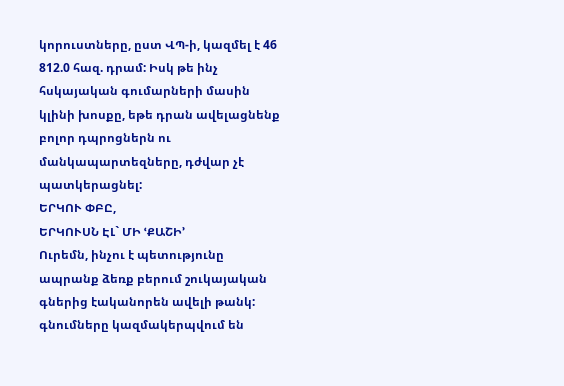կորուստները, ըստ ՎՊ-ի, կազմել է 46 812.0 հազ. դրամ: Իսկ թե ինչ հսկայական գումարների մասին կլինի խոսքը, եթե դրան ավելացնենք բոլոր դպրոցներն ու մանկապարտեզները, դժվար չէ պատկերացնել:
ԵՐԿՈՒ ՓԲԸ,
ԵՐԿՈՒՍՆ ԷԼ` ՄԻ ՙՔԱՇԻ՚
Ուրեմն, ինչու է պետությունը ապրանք ձեռք բերում շուկայական գներից էականորեն ավելի թանկ: գնումները կազմակերպվում են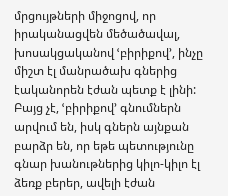մրցույթների միջոցով, որ իրականացվեն մեծածավալ, խոսակցականով ՙբիրիքով՚, ինչը միշտ էլ մանրածախ գներից էականորեն էժան պետք է լինի: Բայց չէ, ՙբիրիքով՚ գնումներն արվում են, իսկ գներն այնքան բարձր են, որ եթե պետությունը գնար խանութներից կիլո-կիլո էլ ձեռք բերեր, ավելի էժան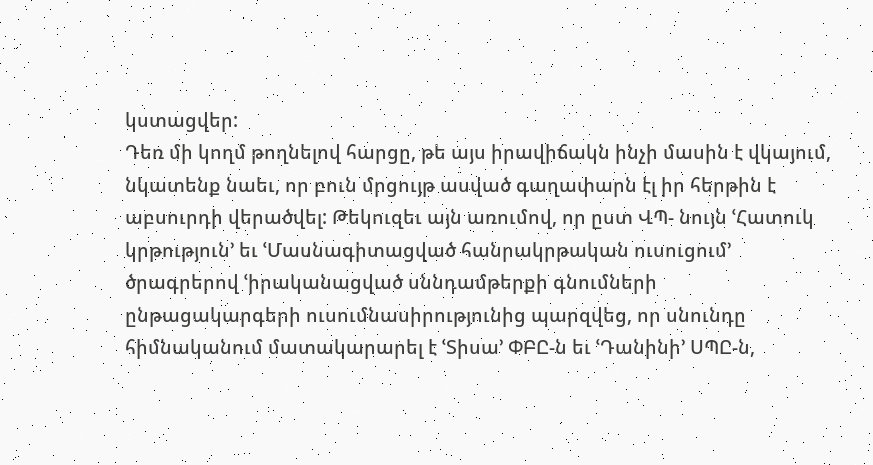կստացվեր:
Դեռ մի կողմ թողնելով հարցը, թե այս իրավիճակն ինչի մասին է վկայում, նկատենք նաեւ, որ բուն մրցույթ ասված գաղափարն էլ իր հերթին է աբսուրդի վերածվել: Թեկուզեւ այն առումով, որ ըստ ՎՊ- նույն ՙՀատուկ կրթություն՚ եւ ՙՄասնագիտացված հանրակրթական ուսուցում՚ ծրագրերով ՙիրականացված սննդամթերքի գնումների ընթացակարգերի ուսումնասիրությունից պարզվեց, որ սնունդը հիմնականում մատակարարել է ՙՏիսա՚ ՓԲԸ-ն եւ ՙԴանինի՚ ՍՊԸ-ն,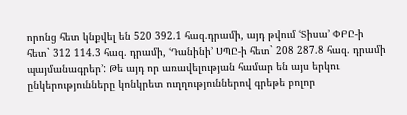որոնց հետ կնքվել են 520 392.1 հազ.դրամի, այդ թվում ՙՏիսա՚ ՓԲԸ-ի հետ` 312 114.3 հազ. դրամի, ՙԴանինի՚ ՍՊԸ-ի հետ` 208 287.8 հազ. դրամի պայմանագրեր՚: Թե այդ որ առավելության համար են այս երկու ընկերությունները կոնկրետ ուղղություններով գրեթե բոլոր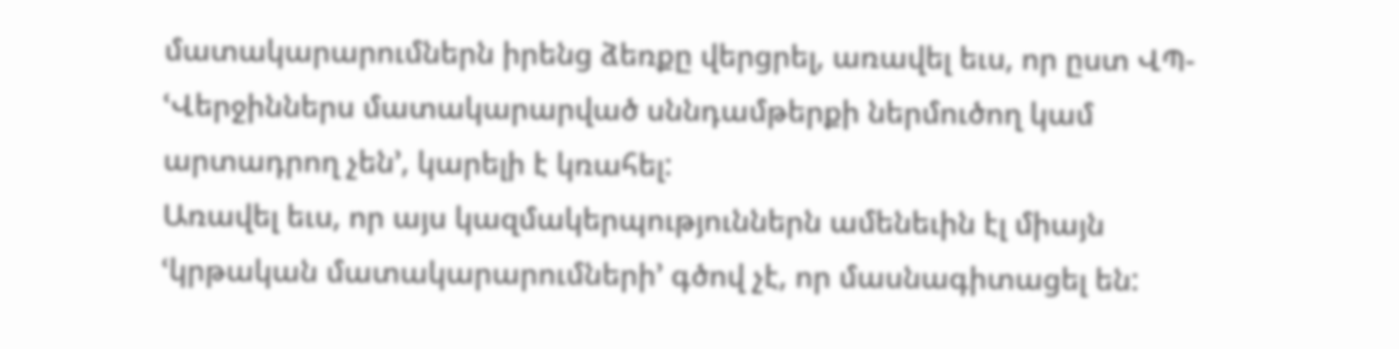մատակարարումներն իրենց ձեռքը վերցրել, առավել եւս, որ ըստ ՎՊ- ՙՎերջիններս մատակարարված սննդամթերքի ներմուծող կամ արտադրող չեն՚, կարելի է կռահել:
Առավել եւս, որ այս կազմակերպություններն ամենեւին էլ միայն ՙկրթական մատակարարումների՚ գծով չէ, որ մասնագիտացել են: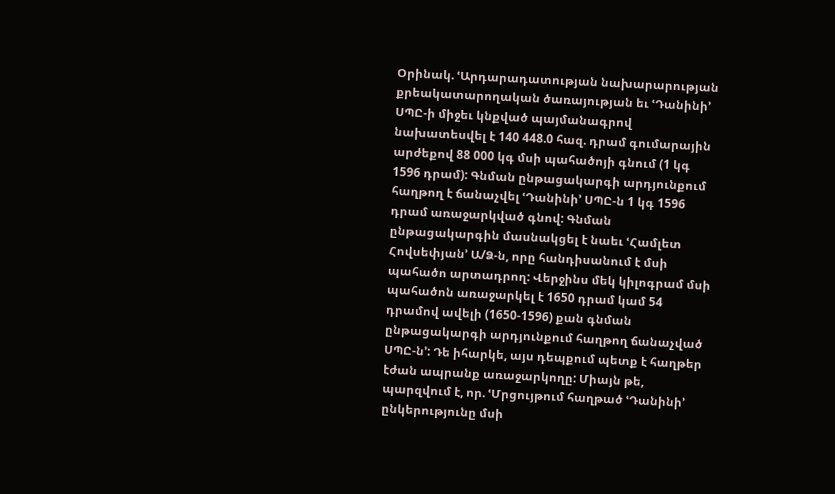Օրինակ. ՙԱրդարադատության նախարարության քրեակատարողական ծառայության եւ ՙԴանինի՚ ՍՊԸ-ի միջեւ կնքված պայմանագրով նախատեսվել է 140 448.0 հազ. դրամ գումարային արժեքով 88 000 կգ մսի պահածոյի գնում (1 կգ 1596 դրամ): Գնման ընթացակարգի արդյունքում հաղթող է ճանաչվել ՙԴանինի՚ ՍՊԸ-ն 1 կգ 1596 դրամ առաջարկված գնով: Գնման ընթացակարգին մասնակցել է նաեւ ՙՀամլետ Հովսեփյան՚ Ա/Ձ-ն, որը հանդիսանում է մսի պահածո արտադրող: Վերջինս մեկ կիլոգրամ մսի պահածոն առաջարկել է 1650 դրամ կամ 54 դրամով ավելի (1650-1596) քան գնման ընթացակարգի արդյունքում հաղթող ճանաչված ՍՊԸ-ն՚: Դե իհարկե, այս դեպքում պետք է հաղթեր էժան ապրանք առաջարկողը: Միայն թե, պարզվում է, որ. ՙՄրցույթում հաղթած ՙԴանինի՚ ընկերությունը մսի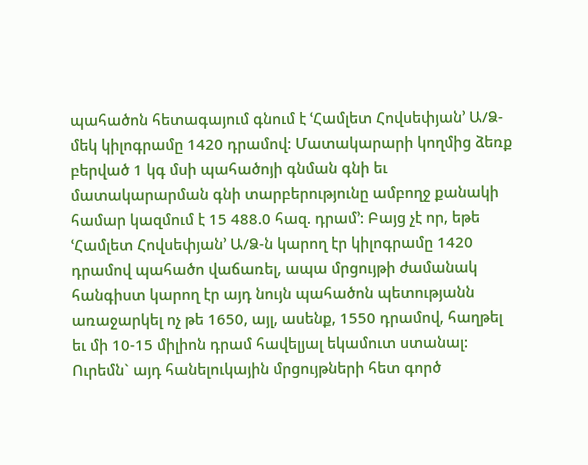պահածոն հետագայում գնում է ՙՀամլետ Հովսեփյան՚ Ա/Ձ- մեկ կիլոգրամը 1420 դրամով: Մատակարարի կողմից ձեռք բերված 1 կգ մսի պահածոյի գնման գնի եւ մատակարարման գնի տարբերությունը ամբողջ քանակի համար կազմում է 15 488.0 հազ. դրամ՚: Բայց չէ որ, եթե ՙՀամլետ Հովսեփյան՚ Ա/Ձ-ն կարող էր կիլոգրամը 1420 դրամով պահածո վաճառել, ապա մրցույթի ժամանակ հանգիստ կարող էր այդ նույն պահածոն պետությանն առաջարկել ոչ թե 1650, այլ, ասենք, 1550 դրամով, հաղթել եւ մի 10-15 միլիոն դրամ հավելյալ եկամուտ ստանալ: Ուրեմն` այդ հանելուկային մրցույթների հետ գործ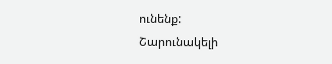ունենք:
Շարունակելի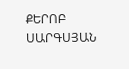ՔԵՐՈԲ ՍԱՐԳՍՅԱՆ